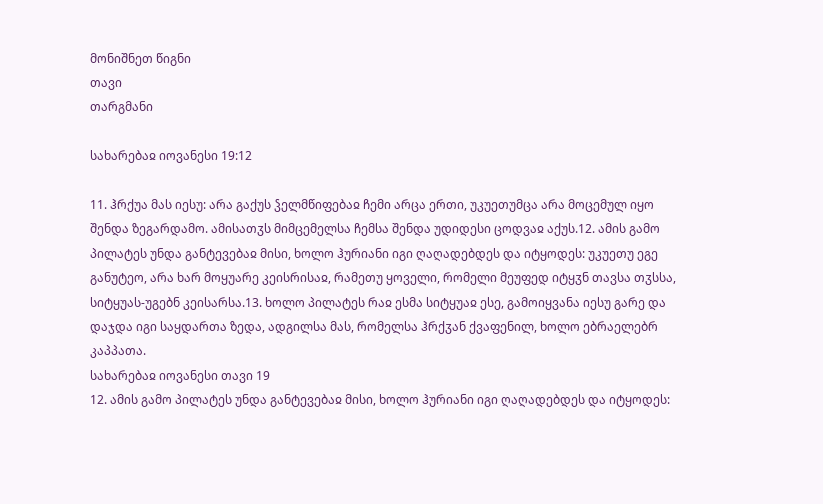მონიშნეთ წიგნი
თავი
თარგმანი

სახარებაჲ იოვანესი 19:12

11. ჰრქუა მას იესუ: არა გაქუს ჴელმწიფებაჲ ჩემი არცა ერთი, უკუეთუმცა არა მოცემულ იყო შენდა ზეგარდამო. ამისათჳს მიმცემელსა ჩემსა შენდა უდიდესი ცოდვაჲ აქუს.12. ამის გამო პილატეს უნდა განტევებაჲ მისი, ხოლო ჰურიანი იგი ღაღადებდეს და იტყოდეს: უკუეთუ ეგე განუტეო, არა ხარ მოყუარე კეისრისაჲ, რამეთუ ყოველი, რომელი მეუფედ იტყჳნ თავსა თჳსსა, სიტყუას-უგებნ კეისარსა.13. ხოლო პილატეს რაჲ ესმა სიტყუაჲ ესე, გამოიყვანა იესუ გარე და დაჯდა იგი საყდართა ზედა, ადგილსა მას, რომელსა ჰრქჳან ქვაფენილ, ხოლო ებრაელებრ კაპპათა.
სახარებაჲ იოვანესი თავი 19
12. ამის გამო პილატეს უნდა განტევებაჲ მისი, ხოლო ჰურიანი იგი ღაღადებდეს და იტყოდეს: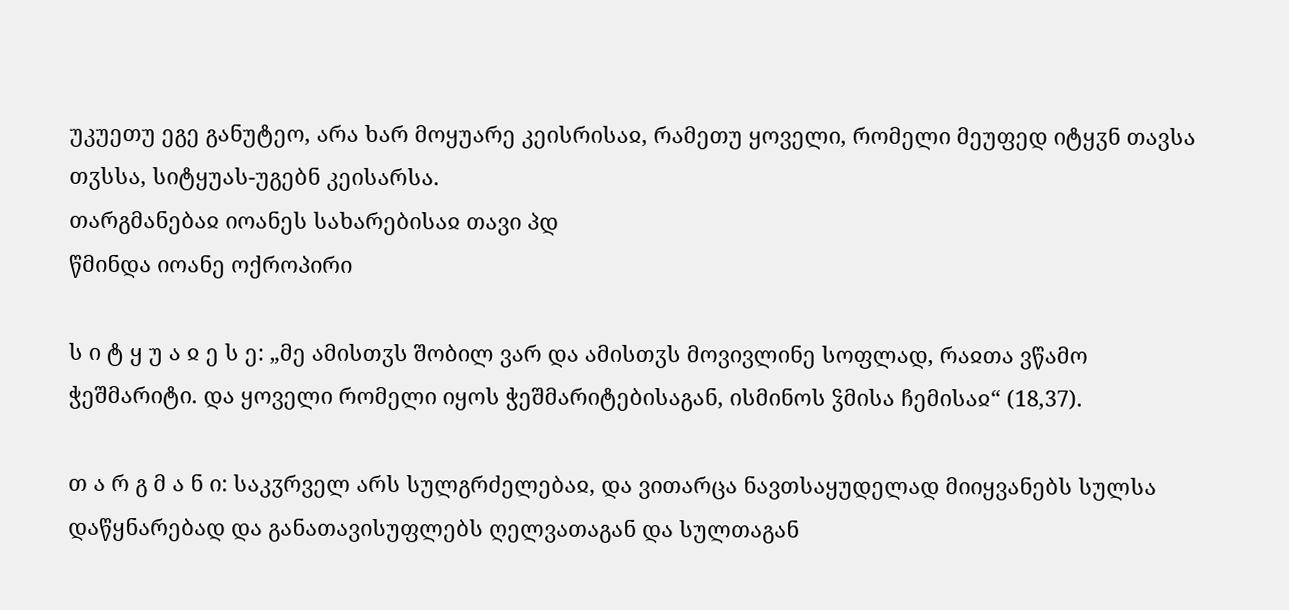უკუეთუ ეგე განუტეო, არა ხარ მოყუარე კეისრისაჲ, რამეთუ ყოველი, რომელი მეუფედ იტყჳნ თავსა თჳსსა, სიტყუას-უგებნ კეისარსა.
თარგმანებაჲ იოანეს სახარებისაჲ თავი პდ
წმინდა იოანე ოქროპირი

ს ი ტ ყ უ ა ჲ ე ს ე: „მე ამისთჳს შობილ ვარ და ამისთჳს მოვივლინე სოფლად, რაჲთა ვწამო ჭეშმარიტი. და ყოველი რომელი იყოს ჭეშმარიტებისაგან, ისმინოს ჴმისა ჩემისაჲ“ (18,37).

თ ა რ გ მ ა ნ ი: საკჳრველ არს სულგრძელებაჲ, და ვითარცა ნავთსაყუდელად მიიყვანებს სულსა დაწყნარებად და განათავისუფლებს ღელვათაგან და სულთაგან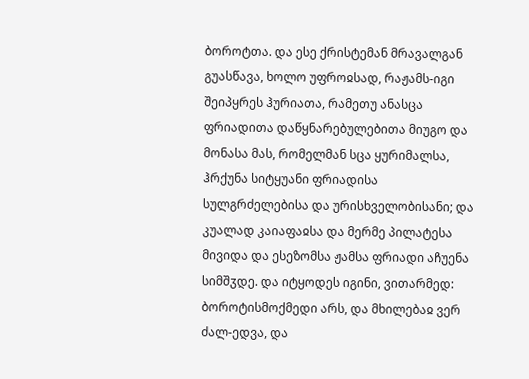ბოროტთა. და ესე ქრისტემან მრავალგან გუასწავა, ხოლო უფროჲსად, რაჟამს-იგი შეიპყრეს ჰურიათა, რამეთუ ანასცა ფრიადითა დაწყნარებულებითა მიუგო და მონასა მას, რომელმან სცა ყურიმალსა, ჰრქუნა სიტყუანი ფრიადისა სულგრძელებისა და ურისხველობისანი; და კუალად კაიაფაჲსა და მერმე პილატესა მივიდა და ესეზომსა ჟამსა ფრიადი აჩუენა სიმშჳდე. და იტყოდეს იგინი, ვითარმედ: ბოროტისმოქმედი არს, და მხილებაჲ ვერ ძალ-ედვა, და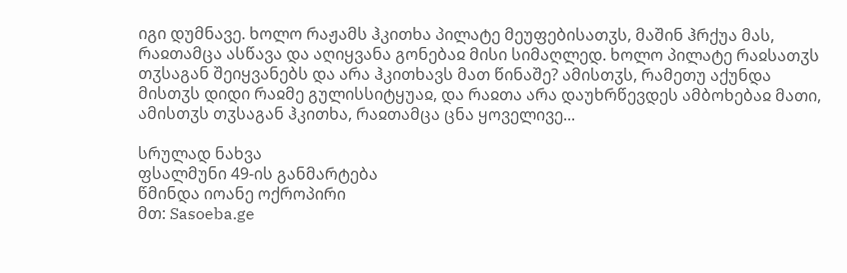იგი დუმნავე. ხოლო რაჟამს ჰკითხა პილატე მეუფებისათჳს, მაშინ ჰრქუა მას, რაჲთამცა ასწავა და აღიყვანა გონებაჲ მისი სიმაღლედ. ხოლო პილატე რაჲსათჳს თჳსაგან შეიყვანებს და არა ჰკითხავს მათ წინაშე? ამისთჳს, რამეთუ აქუნდა მისთჳს დიდი რაჲმე გულისსიტყუაჲ, და რაჲთა არა დაუხრწევდეს ამბოხებაჲ მათი, ამისთჳს თჳსაგან ჰკითხა, რაჲთამცა ცნა ყოველივე...

სრულად ნახვა
ფსალმუნი 49-ის განმარტება
წმინდა იოანე ოქროპირი
მთ: Sasoeba.ge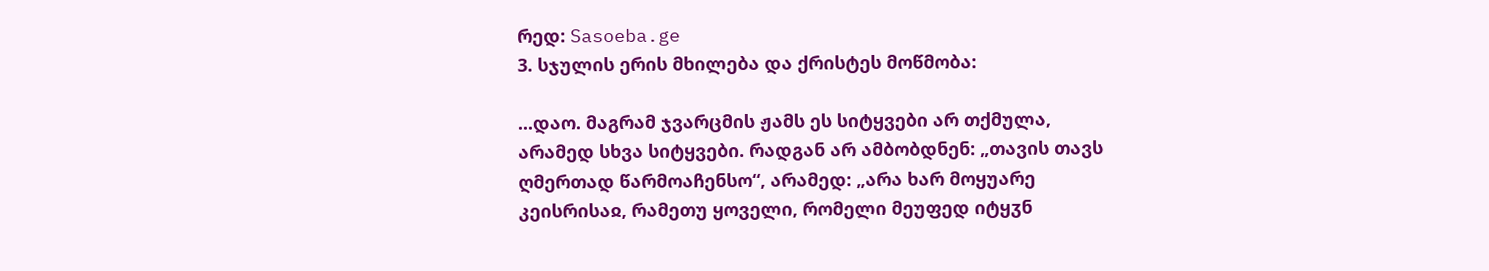რედ: Sasoeba.ge
3. სჯულის ერის მხილება და ქრისტეს მოწმობა:

...დაო. მაგრამ ჯვარცმის ჟამს ეს სიტყვები არ თქმულა, არამედ სხვა სიტყვები. რადგან არ ამბობდნენ: „თავის თავს ღმერთად წარმოაჩენსო“, არამედ: „არა ხარ მოყუარე კეისრისაჲ, რამეთუ ყოველი, რომელი მეუფედ იტყჳნ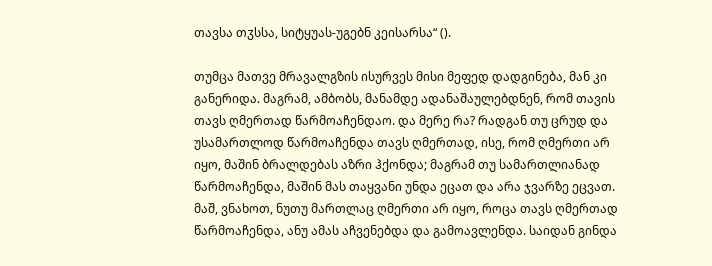თავსა თჳსსა, სიტყუას-უგებნ კეისარსა“ ().

თუმცა მათვე მრავალგზის ისურვეს მისი მეფედ დადგინება, მან კი განერიდა. მაგრამ, ამბობს, მანამდე ადანაშაულებდნენ, რომ თავის თავს ღმერთად წარმოაჩენდაო. და მერე რა? რადგან თუ ცრუდ და უსამართლოდ წარმოაჩენდა თავს ღმერთად, ისე, რომ ღმერთი არ იყო, მაშინ ბრალდებას აზრი ჰქონდა; მაგრამ თუ სამართლიანად წარმოაჩენდა, მაშინ მას თაყვანი უნდა ეცათ და არა ჯვარზე ეცვათ. მაშ, ვნახოთ, ნუთუ მართლაც ღმერთი არ იყო, როცა თავს ღმერთად წარმოაჩენდა, ანუ ამას აჩვენებდა და გამოავლენდა. საიდან გინდა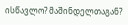ისწავლო? მაშინდელთაგან?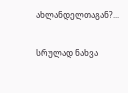ახლანდელთაგან?...

სრულად ნახვა